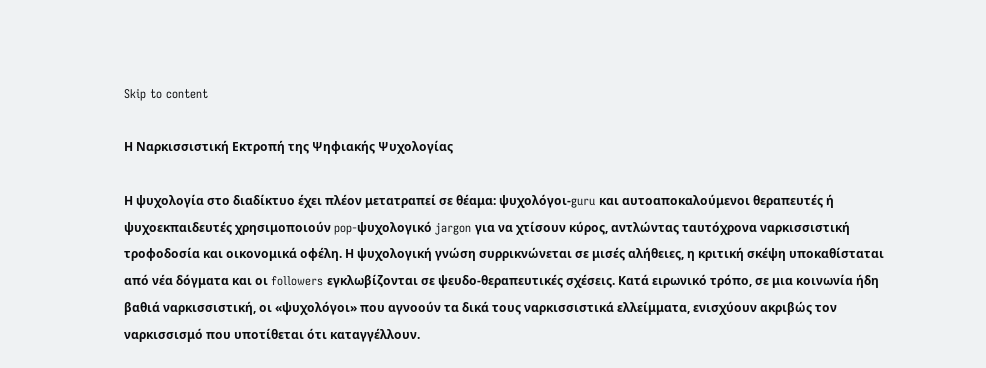Skip to content

Η Ναρκισσιστική Εκτροπή της Ψηφιακής Ψυχολογίας

Η ψυχολογία στο διαδίκτυο έχει πλέον μετατραπεί σε θέαμα: ψυχολόγοι-guru και αυτοαποκαλούμενοι θεραπευτές ή ψυχοεκπαιδευτές χρησιμοποιούν pop-ψυχολογικό jargon για να χτίσουν κύρος, αντλώντας ταυτόχρονα ναρκισσιστική τροφοδοσία και οικονομικά οφέλη. Η ψυχολογική γνώση συρρικνώνεται σε μισές αλήθειες, η κριτική σκέψη υποκαθίσταται από νέα δόγματα και οι followers εγκλωβίζονται σε ψευδο-θεραπευτικές σχέσεις. Κατά ειρωνικό τρόπο, σε μια κοινωνία ήδη βαθιά ναρκισσιστική, οι «ψυχολόγοι» που αγνοούν τα δικά τους ναρκισσιστικά ελλείμματα, ενισχύουν ακριβώς τον ναρκισσισμό που υποτίθεται ότι καταγγέλλουν.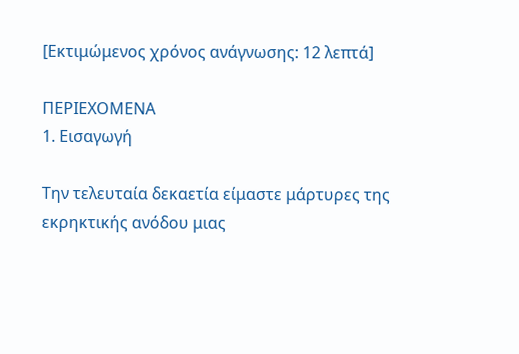[Εκτιμώμενος χρόνος ανάγνωσης: 12 λεπτά]

ΠΕΡΙΕΧΟΜΕΝΑ
1. Εισαγωγή

Την τελευταία δεκαετία είμαστε μάρτυρες της εκρηκτικής ανόδου μιας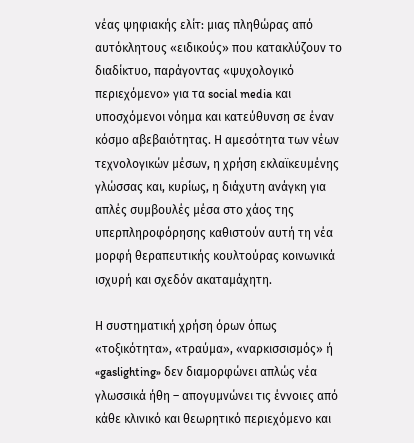νέας ψηφιακής ελίτ: μιας πληθώρας από αυτόκλητους «ειδικούς» που κατακλύζουν τo διαδίκτυο, παράγοντας «ψυχολογικό περιεχόμενο» για τα social media και υποσχόμενοι νόημα και κατεύθυνση σε έναν κόσμο αβεβαιότητας. Η αμεσότητα των νέων τεχνολογικών μέσων, η χρήση εκλαϊκευμένης γλώσσας και, κυρίως, η διάχυτη ανάγκη για απλές συμβουλές μέσα στο χάος της υπερπληροφόρησης καθιστούν αυτή τη νέα μορφή θεραπευτικής κουλτούρας κοινωνικά ισχυρή και σχεδόν ακαταμάχητη.

Η συστηματική χρήση όρων όπως «τοξικότητα», «τραύμα», «ναρκισσισμός» ή «gaslighting» δεν διαμορφώνει απλώς νέα γλωσσικά ήθη – απογυμνώνει τις έννοιες από κάθε κλινικό και θεωρητικό περιεχόμενο και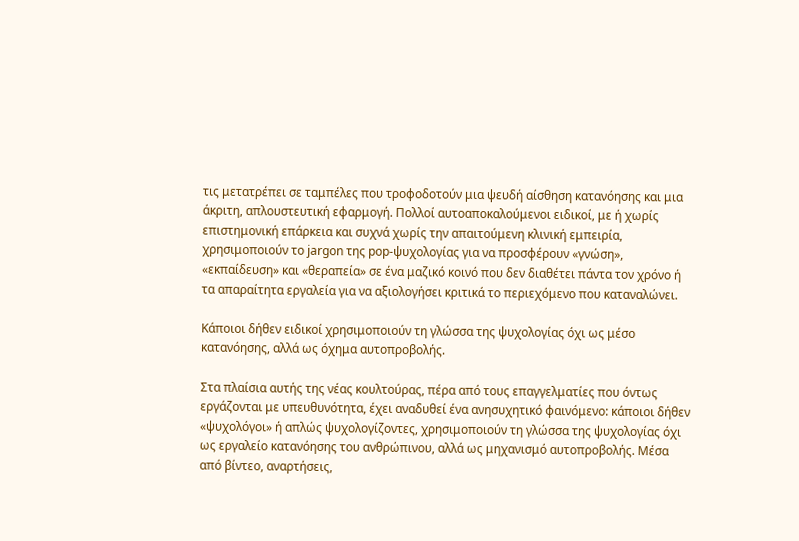τις μετατρέπει σε ταμπέλες που τροφοδοτούν μια ψευδή αίσθηση κατανόησης και μια άκριτη, απλουστευτική εφαρμογή. Πολλοί αυτοαποκαλούμενοι ειδικοί, με ή χωρίς επιστημονική επάρκεια και συχνά χωρίς την απαιτούμενη κλινική εμπειρία, χρησιμοποιούν το jargon της pop-ψυχολογίας για να προσφέρουν «γνώση», «εκπαίδευση» και «θεραπεία» σε ένα μαζικό κοινό που δεν διαθέτει πάντα τον χρόνο ή τα απαραίτητα εργαλεία για να αξιολογήσει κριτικά το περιεχόμενο που καταναλώνει.

Κάποιοι δήθεν ειδικοί χρησιμοποιούν τη γλώσσα της ψυχολογίας όχι ως μέσο κατανόησης, αλλά ως όχημα αυτοπροβολής.

Στα πλαίσια αυτής της νέας κουλτούρας, πέρα από τους επαγγελματίες που όντως εργάζονται με υπευθυνότητα, έχει αναδυθεί ένα ανησυχητικό φαινόμενο: κάποιοι δήθεν «ψυχολόγοι» ή απλώς ψυχολογίζοντες, χρησιμοποιούν τη γλώσσα της ψυχολογίας όχι ως εργαλείο κατανόησης του ανθρώπινου, αλλά ως μηχανισμό αυτοπροβολής. Μέσα από βίντεο, αναρτήσεις,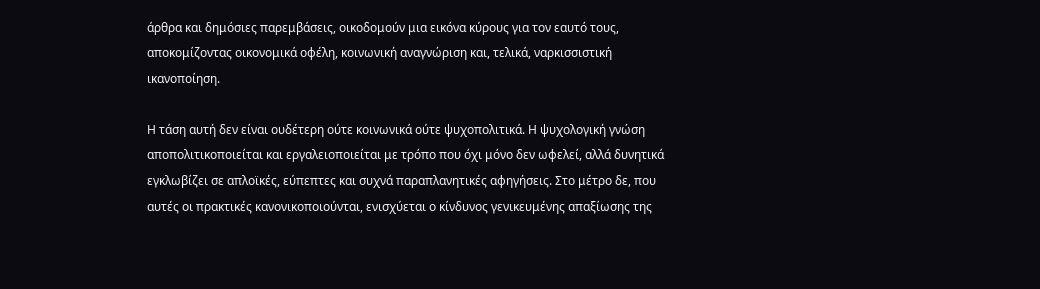άρθρα και δημόσιες παρεμβάσεις, οικοδομούν μια εικόνα κύρους για τον εαυτό τους, αποκομίζοντας οικονομικά οφέλη, κοινωνική αναγνώριση και, τελικά, ναρκισσιστική ικανοποίηση.

Η τάση αυτή δεν είναι ουδέτερη ούτε κοινωνικά ούτε ψυχοπολιτικά. Η ψυχολογική γνώση αποπολιτικοποιείται και εργαλειοποιείται με τρόπο που όχι μόνο δεν ωφελεί, αλλά δυνητικά εγκλωβίζει σε απλοϊκές, εύπεπτες και συχνά παραπλανητικές αφηγήσεις. Στο μέτρο δε, που αυτές οι πρακτικές κανονικοποιούνται, ενισχύεται ο κίνδυνος γενικευμένης απαξίωσης της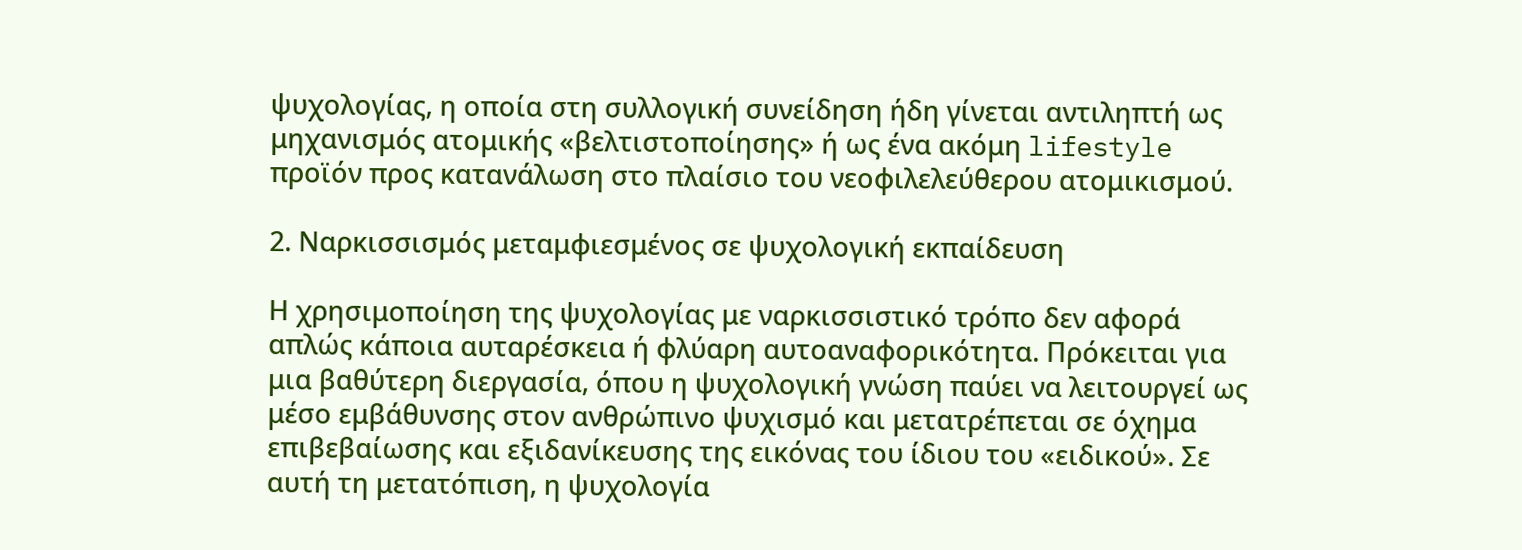ψυχολογίας, η οποία στη συλλογική συνείδηση ήδη γίνεται αντιληπτή ως μηχανισμός ατομικής «βελτιστοποίησης» ή ως ένα ακόμη lifestyle προϊόν προς κατανάλωση στο πλαίσιο του νεοφιλελεύθερου ατομικισμού.

2. Ναρκισσισμός μεταμφιεσμένος σε ψυχολογική εκπαίδευση

Η χρησιμοποίηση της ψυχολογίας με ναρκισσιστικό τρόπο δεν αφορά απλώς κάποια αυταρέσκεια ή φλύαρη αυτοαναφορικότητα. Πρόκειται για μια βαθύτερη διεργασία, όπου η ψυχολογική γνώση παύει να λειτουργεί ως μέσο εμβάθυνσης στον ανθρώπινο ψυχισμό και μετατρέπεται σε όχημα επιβεβαίωσης και εξιδανίκευσης της εικόνας του ίδιου του «ειδικού». Σε αυτή τη μετατόπιση, η ψυχολογία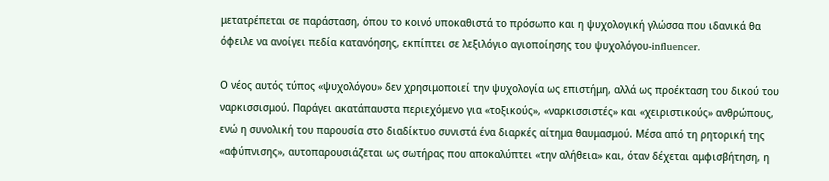μετατρέπεται σε παράσταση, όπου το κοινό υποκαθιστά το πρόσωπο και η ψυχολογική γλώσσα που ιδανικά θα όφειλε να ανοίγει πεδία κατανόησης, εκπίπτει σε λεξιλόγιο αγιοποίησης του ψυχολόγου-influencer.

Ο νέος αυτός τύπος «ψυχολόγου» δεν χρησιμοποιεί την ψυχολογία ως επιστήμη, αλλά ως προέκταση του δικού του ναρκισσισμού. Παράγει ακατάπαυστα περιεχόμενο για «τοξικούς», «ναρκισσιστές» και «χειριστικούς» ανθρώπους, ενώ η συνολική του παρουσία στο διαδίκτυο συνιστά ένα διαρκές αίτημα θαυμασμού. Μέσα από τη ρητορική της «αφύπνισης», αυτοπαρουσιάζεται ως σωτήρας που αποκαλύπτει «την αλήθεια» και, όταν δέχεται αμφισβήτηση, η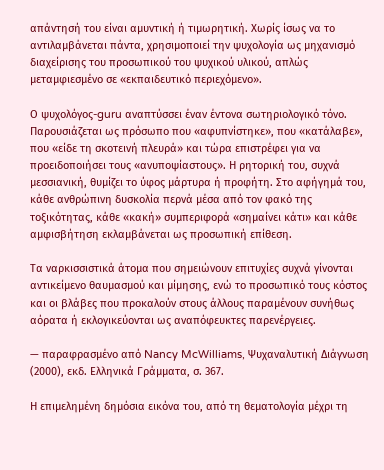απάντησή του είναι αμυντική ή τιμωρητική. Χωρίς ίσως να το αντιλαμβάνεται πάντα, χρησιμοποιεί την ψυχολογία ως μηχανισμό διαχείρισης του προσωπικού του ψυχικού υλικού, απλώς μεταμφιεσμένο σε «εκπαιδευτικό περιεχόμενο».

Ο ψυχολόγος-guru αναπτύσσει έναν έντονα σωτηριολογικό τόνο. Παρουσιάζεται ως πρόσωπο που «αφυπνίστηκε», που «κατάλαβε», που «είδε τη σκοτεινή πλευρά» και τώρα επιστρέφει για να προειδοποιήσει τους «ανυποψίαστους». Η ρητορική του, συχνά μεσσιανική, θυμίζει το ύφος μάρτυρα ή προφήτη. Στο αφήγημά του, κάθε ανθρώπινη δυσκολία περνά μέσα από τον φακό της τοξικότητας, κάθε «κακή» συμπεριφορά «σημαίνει κάτι» και κάθε αμφισβήτηση εκλαμβάνεται ως προσωπική επίθεση.

Τα ναρκισσιστικά άτομα που σημειώνουν επιτυχίες συχνά γίνονται αντικείμενο θαυμασμού και μίμησης, ενώ το προσωπικό τους κόστος και οι βλάβες που προκαλούν στους άλλους παραμένουν συνήθως αόρατα ή εκλογικεύονται ως αναπόφευκτες παρενέργειες.

— παραφρασμένο από Nancy McWilliams, Ψυχαναλυτική Διάγνωση (2000), εκδ. Ελληνικά Γράμματα, σ. 367.

Η επιμελημένη δημόσια εικόνα του, από τη θεματολογία μέχρι τη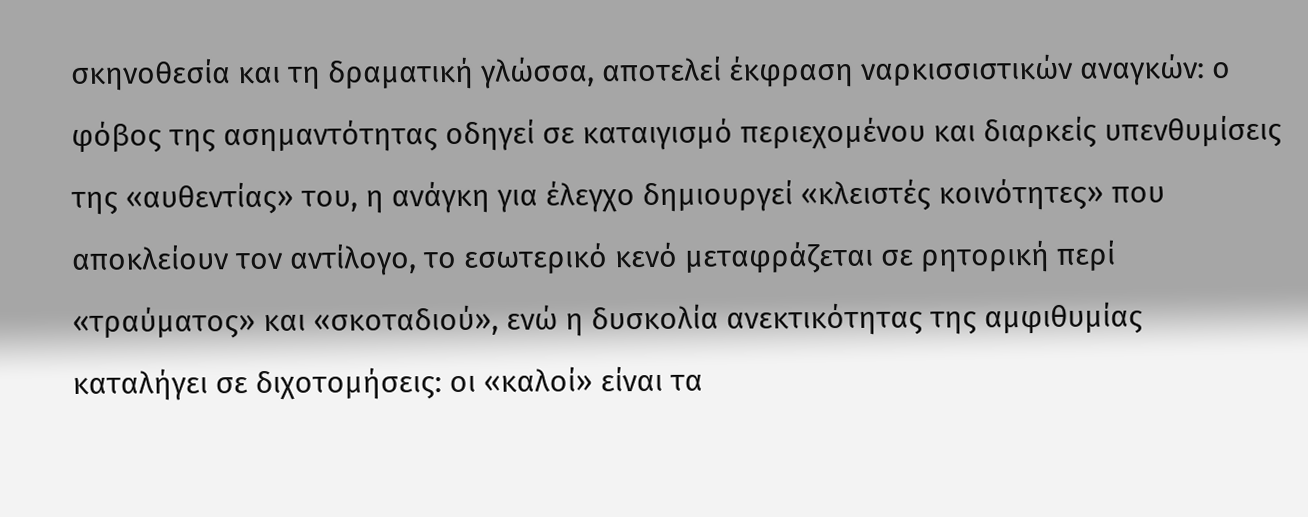σκηνοθεσία και τη δραματική γλώσσα, αποτελεί έκφραση ναρκισσιστικών αναγκών: ο φόβος της ασημαντότητας οδηγεί σε καταιγισμό περιεχομένου και διαρκείς υπενθυμίσεις της «αυθεντίας» του, η ανάγκη για έλεγχο δημιουργεί «κλειστές κοινότητες» που αποκλείουν τον αντίλογο, το εσωτερικό κενό μεταφράζεται σε ρητορική περί «τραύματος» και «σκοταδιού», ενώ η δυσκολία ανεκτικότητας της αμφιθυμίας καταλήγει σε διχοτομήσεις: οι «καλοί» είναι τα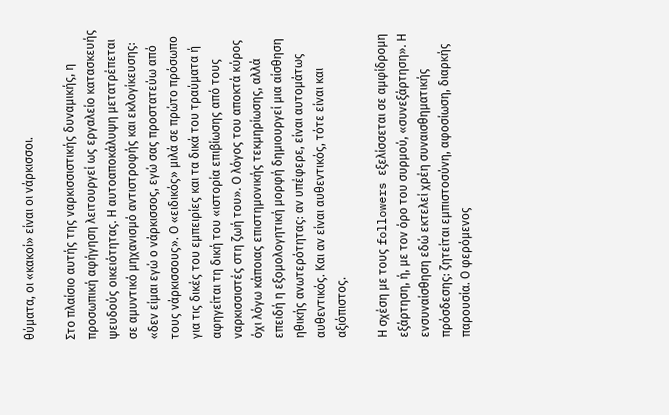θύματα, οι «κακοί» είναι οι νάρκισσοι.

Στο πλαίσιο αυτής της ναρκισσιστικής δυναμικής, η προσωπική αφήγηση λειτουργεί ως εργαλείο κατασκευής ψευδούς οικειότητας. Η αυτοαποκάλυψη μετατρέπεται σε αμυντικό μηχανισμό αντιστροφής και εκλογίκευσης: «δεν είμαι εγώ ο νάρκισσος, εγώ σας προστατεύω από τους νάρκισσους». Ο «ειδικός» μιλά σε πρώτο πρόσωπο για τις δικές του εμπειρίες και τα δικά του τραύματα ή αφηγείται τη δική του «ιστορία επιβίωσης από τους ναρκισσιστές στη ζωή του». Ο λόγος του αποκτά κύρος όχι λόγω κάποιας επιστημονικής τεκμηρίωσης, αλλά επειδή η εξομολογητική μορφή δημιουργεί μια αίσθηση ηθικής ανωτερότητας: αν υπέφερε, είναι αυτομάτως αυθεντικός. Και αν είναι αυθεντικός, τότε είναι και αξιόπιστος.

Η σχέση με τους followers εξελίσσεται σε αμφίδρομη εξάρτηση, ή, με τον όρο του συρμού, «συνεξάρτηση». Η ενσυναίσθηση εδώ εκτελεί χρέη συναισθηματικής πρόσδεσης: ζητείται εμπιστοσύνη, αφοσίωση, διαρκής παρουσία. Ο φερόμενος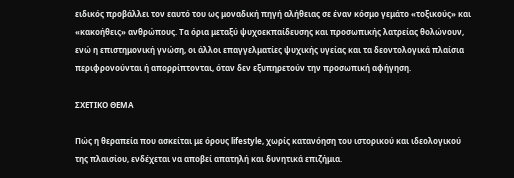ειδικός προβάλλει τον εαυτό του ως μοναδική πηγή αλήθειας σε έναν κόσμο γεμάτο «τοξικούς» και «κακοήθεις» ανθρώπους. Τα όρια μεταξύ ψυχοεκπαίδευσης και προσωπικής λατρείας θολώνουν, ενώ η επιστημονική γνώση, οι άλλοι επαγγελματίες ψυχικής υγείας και τα δεοντολογικά πλαίσια περιφρονούνται ή απορρίπτονται, όταν δεν εξυπηρετούν την προσωπική αφήγηση.

ΣXETIKO ΘΕΜΑ

Πώς η θεραπεία που ασκείται με όρους lifestyle, χωρίς κατανόηση του ιστορικού και ιδεολογικού της πλαισίου, ενδέχεται να αποβεί απατηλή και δυνητικά επιζήμια.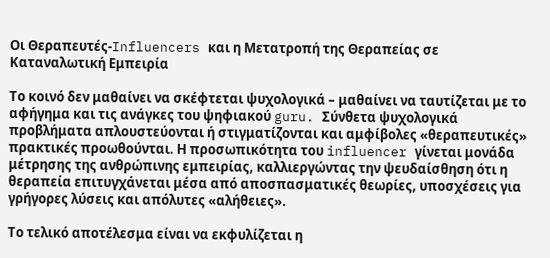Οι Θεραπευτές-Influencers και η Μετατροπή της Θεραπείας σε Καταναλωτική Εμπειρία

Το κοινό δεν μαθαίνει να σκέφτεται ψυχολογικά – μαθαίνει να ταυτίζεται με το αφήγημα και τις ανάγκες του ψηφιακού guru. Σύνθετα ψυχολογικά προβλήματα απλουστεύονται ή στιγματίζονται και αμφίβολες «θεραπευτικές» πρακτικές προωθούνται. Η προσωπικότητα του influencer γίνεται μονάδα μέτρησης της ανθρώπινης εμπειρίας, καλλιεργώντας την ψευδαίσθηση ότι η θεραπεία επιτυγχάνεται μέσα από αποσπασματικές θεωρίες, υποσχέσεις για γρήγορες λύσεις και απόλυτες «αλήθειες».

Το τελικό αποτέλεσμα είναι να εκφυλίζεται η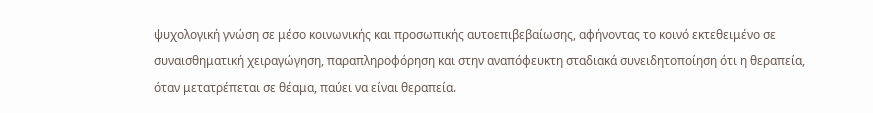ψυχολογική γνώση σε μέσο κοινωνικής και προσωπικής αυτοεπιβεβαίωσης, αφήνοντας το κοινό εκτεθειμένο σε συναισθηματική χειραγώγηση, παραπληροφόρηση και στην αναπόφευκτη σταδιακά συνειδητοποίηση ότι η θεραπεία, όταν μετατρέπεται σε θέαμα, παύει να είναι θεραπεία.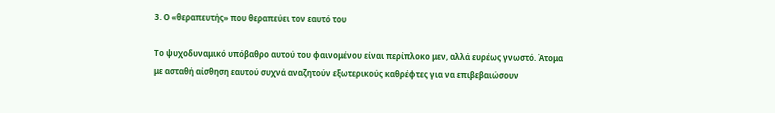3. Ο «θεραπευτής» που θεραπεύει τον εαυτό του

Το ψυχοδυναμικό υπόβαθρο αυτού του φαινομένου είναι περίπλοκο μεν, αλλά ευρέως γνωστό. Άτομα με ασταθή αίσθηση εαυτού συχνά αναζητούν εξωτερικούς καθρέφτες για να επιβεβαιώσουν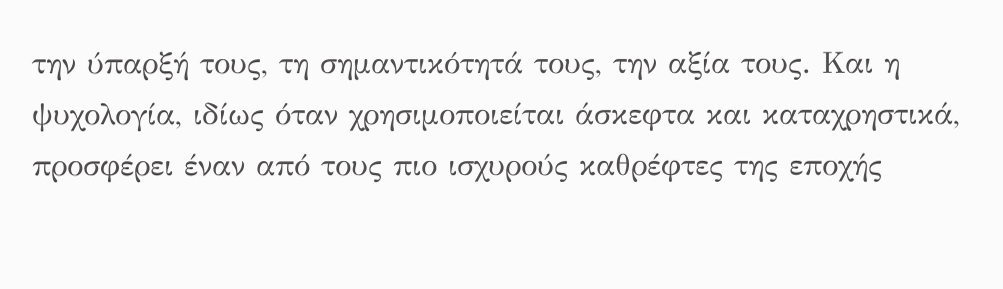την ύπαρξή τους, τη σημαντικότητά τους, την αξία τους. Και η ψυχολογία, ιδίως όταν χρησιμοποιείται άσκεφτα και καταχρηστικά, προσφέρει έναν από τους πιο ισχυρούς καθρέφτες της εποχής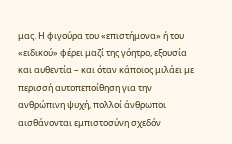μας. Η φιγούρα του «επιστήμονα» ή του «ειδικού» φέρει μαζί της γόητρο, εξουσία και αυθεντία – και όταν κάποιος μιλάει με περισσή αυτοπεποίθηση για την ανθρώπινη ψυχή, πολλοί άνθρωποι αισθάνονται εμπιστοσύνη σχεδόν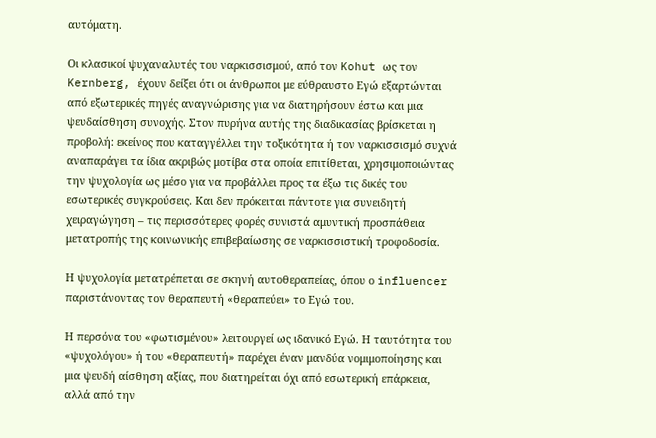αυτόματη.

Οι κλασικοί ψυχαναλυτές του ναρκισσισμού, από τον Kohut ως τον Kernberg, έχουν δείξει ότι οι άνθρωποι με εύθραυστο Εγώ εξαρτώνται από εξωτερικές πηγές αναγνώρισης για να διατηρήσουν έστω και μια ψευδαίσθηση συνοχής. Στον πυρήνα αυτής της διαδικασίας βρίσκεται η προβολή: εκείνος που καταγγέλλει την τοξικότητα ή τον ναρκισσισμό συχνά αναπαράγει τα ίδια ακριβώς μοτίβα στα οποία επιτίθεται, χρησιμοποιώντας την ψυχολογία ως μέσο για να προβάλλει προς τα έξω τις δικές του εσωτερικές συγκρούσεις. Και δεν πρόκειται πάντοτε για συνειδητή χειραγώγηση – τις περισσότερες φορές συνιστά αμυντική προσπάθεια μετατροπής της κοινωνικής επιβεβαίωσης σε ναρκισσιστική τροφοδοσία.

Η ψυχολογία μετατρέπεται σε σκηνή αυτοθεραπείας, όπου ο influencer παριστάνοντας τον θεραπευτή «θεραπεύει» το Εγώ του.

Η περσόνα του «φωτισμένου» λειτουργεί ως ιδανικό Εγώ. Η ταυτότητα του «ψυχολόγου» ή του «θεραπευτή» παρέχει έναν μανδύα νομιμοποίησης και μια ψευδή αίσθηση αξίας, που διατηρείται όχι από εσωτερική επάρκεια, αλλά από την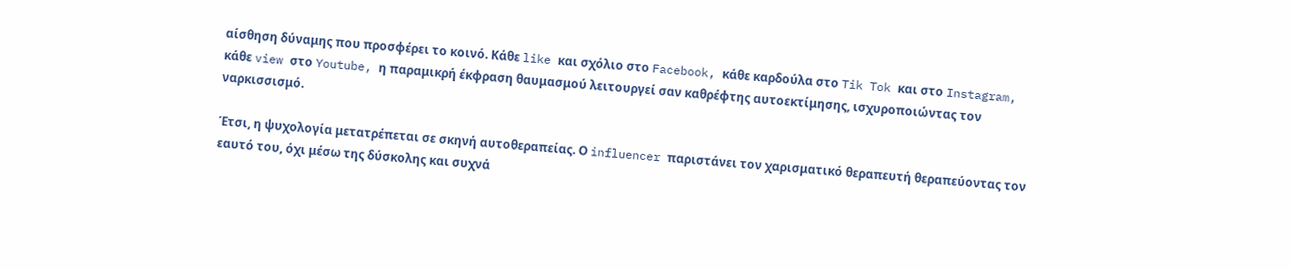αίσθηση δύναμης που προσφέρει το κοινό. Κάθε like και σχόλιο στο Facebook, κάθε καρδούλα στο Tik Tok και στο Instagram, κάθε view στο Youtube, η παραμικρή έκφραση θαυμασμού λειτουργεί σαν καθρέφτης αυτοεκτίμησης, ισχυροποιώντας τον ναρκισσισμό.

Έτσι, η ψυχολογία μετατρέπεται σε σκηνή αυτοθεραπείας. Ο influencer παριστάνει τον χαρισματικό θεραπευτή θεραπεύοντας τον εαυτό του, όχι μέσω της δύσκολης και συχνά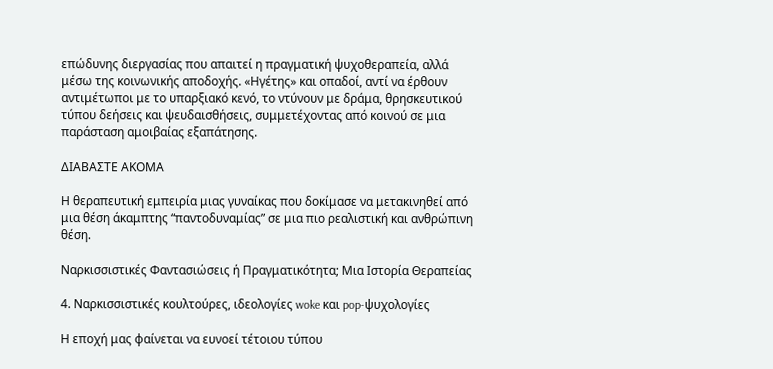επώδυνης διεργασίας που απαιτεί η πραγματική ψυχοθεραπεία, αλλά μέσω της κοινωνικής αποδοχής. «Ηγέτης» και οπαδοί, αντί να έρθουν αντιμέτωποι με το υπαρξιακό κενό, το ντύνουν με δράμα, θρησκευτικού τύπου δεήσεις και ψευδαισθήσεις, συμμετέχοντας από κοινού σε μια παράσταση αμοιβαίας εξαπάτησης.

ΔΙΑΒΑΣΤΕ ΑΚΟΜΑ

Η θεραπευτική εμπειρία μιας γυναίκας που δοκίμασε να μετακινηθεί από μια θέση άκαμπτης “παντοδυναμίας” σε μια πιο ρεαλιστική και ανθρώπινη θέση.

Ναρκισσιστικές Φαντασιώσεις ή Πραγματικότητα; Μια Ιστορία Θεραπείας

4. Ναρκισσιστικές κουλτούρες, ιδεολογίες woke και pop-ψυχολογίες

Η εποχή μας φαίνεται να ευνοεί τέτοιου τύπου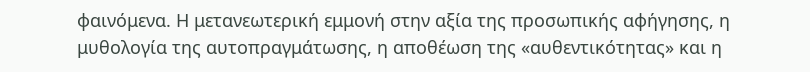φαινόμενα. Η μετανεωτερική εμμονή στην αξία της προσωπικής αφήγησης, η μυθολογία της αυτοπραγμάτωσης, η αποθέωση της «αυθεντικότητας» και η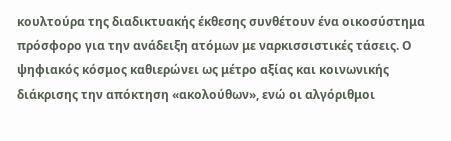κουλτούρα της διαδικτυακής έκθεσης συνθέτουν ένα οικοσύστημα πρόσφορο για την ανάδειξη ατόμων με ναρκισσιστικές τάσεις. Ο ψηφιακός κόσμος καθιερώνει ως μέτρο αξίας και κοινωνικής διάκρισης την απόκτηση «ακολούθων», ενώ οι αλγόριθμοι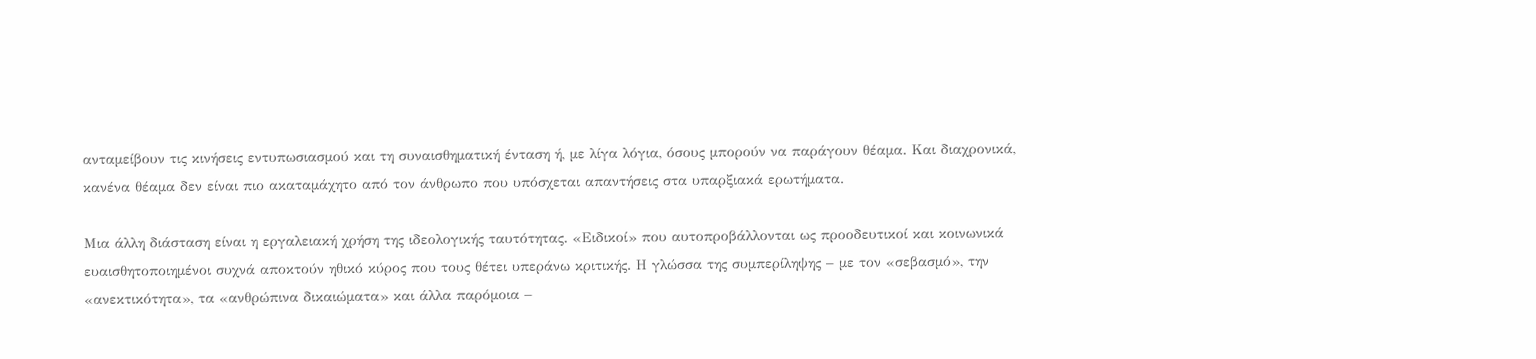ανταμείβουν τις κινήσεις εντυπωσιασμού και τη συναισθηματική ένταση ή, με λίγα λόγια, όσους μπορούν να παράγουν θέαμα. Και διαχρονικά, κανένα θέαμα δεν είναι πιο ακαταμάχητο από τον άνθρωπο που υπόσχεται απαντήσεις στα υπαρξιακά ερωτήματα.

Μια άλλη διάσταση είναι η εργαλειακή χρήση της ιδεολογικής ταυτότητας. «Ειδικοί» που αυτοπροβάλλονται ως προοδευτικοί και κοινωνικά ευαισθητοποιημένοι συχνά αποκτούν ηθικό κύρος που τους θέτει υπεράνω κριτικής. Η γλώσσα της συμπερίληψης – με τον «σεβασμό», την «ανεκτικότητα», τα «ανθρώπινα δικαιώματα» και άλλα παρόμοια –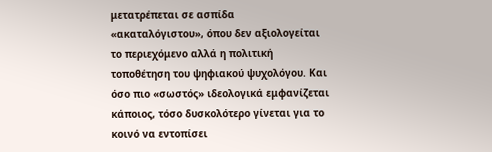μετατρέπεται σε ασπίδα «ακαταλόγιστου», όπου δεν αξιολογείται το περιεχόμενο αλλά η πολιτική τοποθέτηση του ψηφιακού ψυχολόγου. Και όσο πιο «σωστός» ιδεολογικά εμφανίζεται κάποιος, τόσο δυσκολότερο γίνεται για το κοινό να εντοπίσει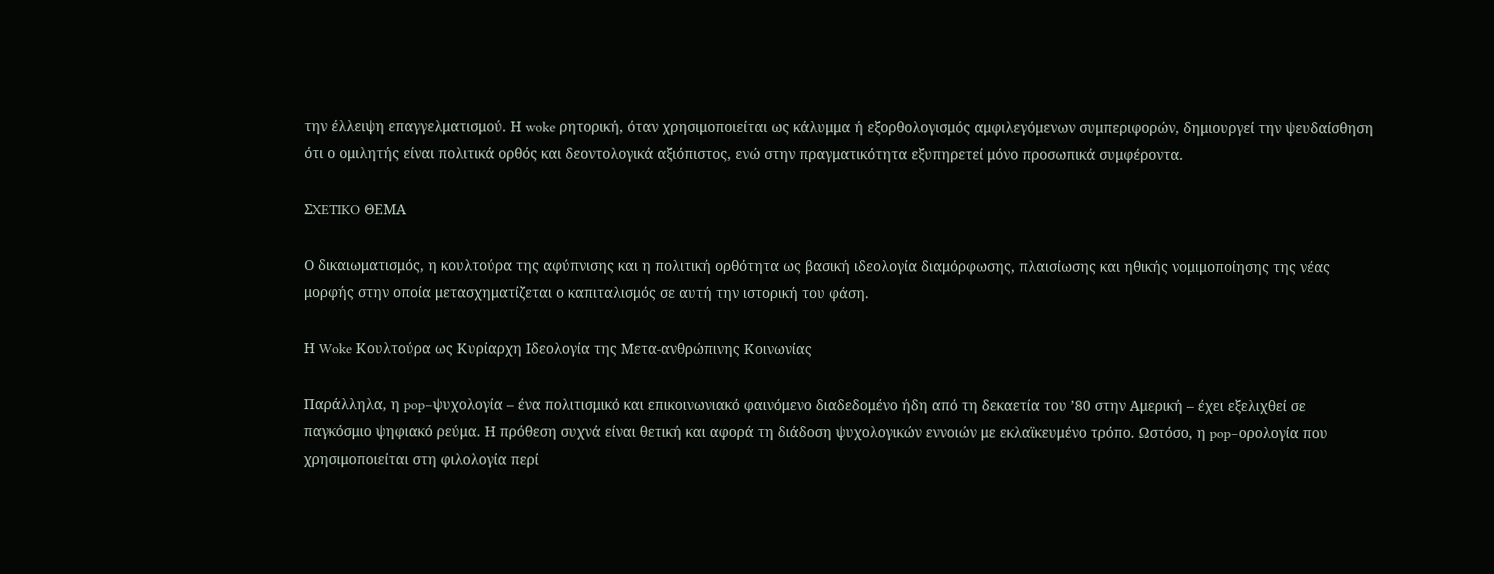την έλλειψη επαγγελματισμού. Η woke ρητορική, όταν χρησιμοποιείται ως κάλυμμα ή εξορθολογισμός αμφιλεγόμενων συμπεριφορών, δημιουργεί την ψευδαίσθηση ότι ο ομιλητής είναι πολιτικά ορθός και δεοντολογικά αξιόπιστος, ενώ στην πραγματικότητα εξυπηρετεί μόνο προσωπικά συμφέροντα.

ΣXETIKO ΘΕΜΑ

Ο δικαιωματισμός, η κουλτούρα της αφύπνισης και η πολιτική ορθότητα ως βασική ιδεολογία διαμόρφωσης, πλαισίωσης και ηθικής νομιμοποίησης της νέας μορφής στην οποία μετασχηματίζεται ο καπιταλισμός σε αυτή την ιστορική του φάση.

Η Woke Κουλτούρα ως Κυρίαρχη Ιδεολογία της Μετα-ανθρώπινης Κοινωνίας

Παράλληλα, η pop–ψυχολογία – ένα πολιτισμικό και επικοινωνιακό φαινόμενο διαδεδομένο ήδη από τη δεκαετία του ’80 στην Αμερική – έχει εξελιχθεί σε παγκόσμιο ψηφιακό ρεύμα. Η πρόθεση συχνά είναι θετική και αφορά τη διάδοση ψυχολογικών εννοιών με εκλαϊκευμένο τρόπο. Ωστόσο, η pop–ορολογία που χρησιμοποιείται στη φιλολογία περί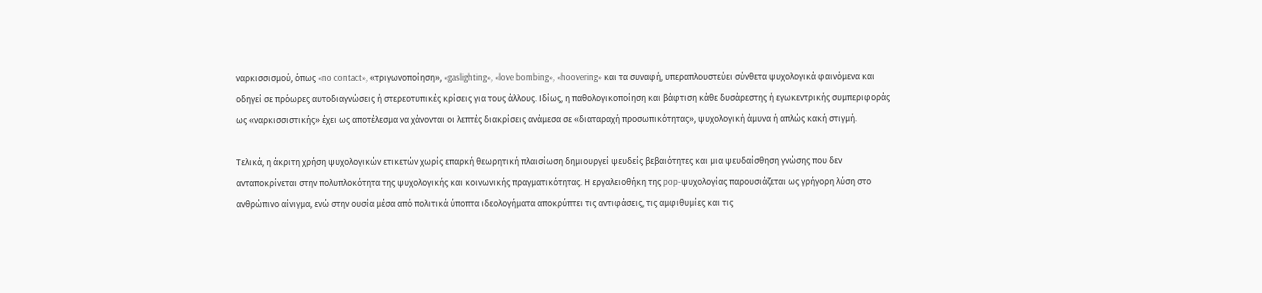ναρκισσισμού, όπως «no contact», «τριγωνοποίηση», «gaslighting», «love bombing», «hoovering» και τα συναφή, υπεραπλουστεύει σύνθετα ψυχολογικά φαινόμενα και οδηγεί σε πρόωρες αυτοδιαγνώσεις ή στερεοτυπικές κρίσεις για τους άλλους. Ιδίως, η παθολογικοποίηση και βάφτιση κάθε δυσάρεστης ή εγωκεντρικής συμπεριφοράς ως «ναρκισσιστικής» έχει ως αποτέλεσμα να χάνονται οι λεπτές διακρίσεις ανάμεσα σε «διαταραχή προσωπικότητας», ψυχολογική άμυνα ή απλώς κακή στιγμή.

Τελικά, η άκριτη χρήση ψυχολογικών ετικετών χωρίς επαρκή θεωρητική πλαισίωση δημιουργεί ψευδείς βεβαιότητες και μια ψευδαίσθηση γνώσης που δεν ανταποκρίνεται στην πολυπλοκότητα της ψυχολογικής και κοινωνικής πραγματικότητας. Η εργαλειοθήκη της pop-ψυχολογίας παρουσιάζεται ως γρήγορη λύση στο ανθρώπινο αίνιγμα, ενώ στην ουσία μέσα από πολιτικά ύποπτα ιδεολογήματα αποκρύπτει τις αντιφάσεις, τις αμφιθυμίες και τις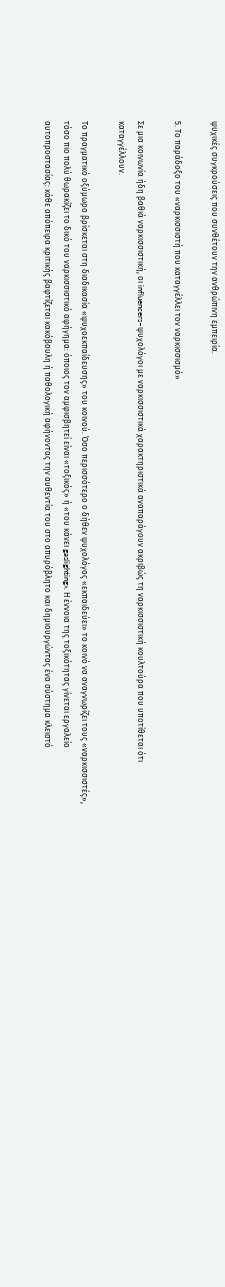ψυχικές συγκρούσεις που συνθέτουν την ανθρώπινη εμπειρία.

5. Το παράδοξο του «ναρκισσιστή που καταγγέλλει τον ναρκισσισμό»

Σε μια κοινωνία ήδη βαθιά ναρκισσιστική, οι influencers–ψυχολόγοι με ναρκισσιστικά χαρακτηριστικά αναπαράγουν ακριβώς τη ναρκισσιστική κουλτούρα που υποτίθεται ότι καταγγέλλουν.

Το πραγματικό οξύμωρο βρίσκεται στη διαδικασία «ψυχοεκπαίδευσης» του κοινού. Όσο περισσότερο ο δήθεν ψυχολόγος «εκπαιδεύει» το κοινό να αναγνωρίζει τους «ναρκισσιστές», τόσο πιο πολύ θωρακίζει το δικό του ναρκισσιστικό αφήγημα: όποιος τον αμφισβητεί είναι «τοξικός» ή «του κάνει gaslighting». Η έννοια της τοξικότητας γίνεται εργαλείο αυτοπροστασίας: κάθε απόπειρα κριτικής βαφτίζεται κακόβουλη ή παθολογική αφήνοντας την αυθεντία του στο απυρόβλητο και δημιουργώντας ένα σύστημα κλειστό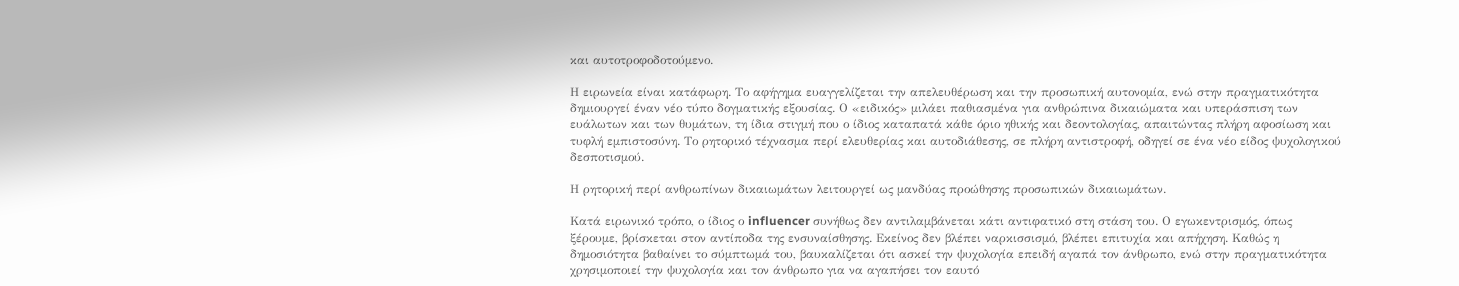και αυτοτροφοδοτούμενο.

Η ειρωνεία είναι κατάφωρη. Το αφήγημα ευαγγελίζεται την απελευθέρωση και την προσωπική αυτονομία, ενώ στην πραγματικότητα δημιουργεί έναν νέο τύπο δογματικής εξουσίας. Ο «ειδικός» μιλάει παθιασμένα για ανθρώπινα δικαιώματα και υπεράσπιση των ευάλωτων και των θυμάτων, τη ίδια στιγμή που ο ίδιος καταπατά κάθε όριο ηθικής και δεοντολογίας, απαιτώντας πλήρη αφοσίωση και τυφλή εμπιστοσύνη. Το ρητορικό τέχνασμα περί ελευθερίας και αυτοδιάθεσης, σε πλήρη αντιστροφή, οδηγεί σε ένα νέο είδος ψυχολογικού δεσποτισμού.

Η ρητορική περί ανθρωπίνων δικαιωμάτων λειτουργεί ως μανδύας προώθησης προσωπικών δικαιωμάτων.

Κατά ειρωνικό τρόπο, ο ίδιος ο influencer συνήθως δεν αντιλαμβάνεται κάτι αντιφατικό στη στάση του. Ο εγωκεντρισμός, όπως ξέρουμε, βρίσκεται στον αντίποδα της ενσυναίσθησης. Εκείνος δεν βλέπει ναρκισσισμό, βλέπει επιτυχία και απήχηση. Καθώς η δημοσιότητα βαθαίνει το σύμπτωμά του, βαυκαλίζεται ότι ασκεί την ψυχολογία επειδή αγαπά τον άνθρωπο, ενώ στην πραγματικότητα χρησιμοποιεί την ψυχολογία και τον άνθρωπο για να αγαπήσει τον εαυτό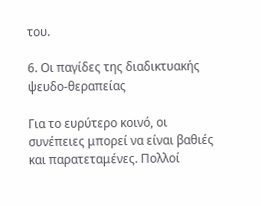του.

6. Οι παγίδες της διαδικτυακής ψευδο-θεραπείας

Για το ευρύτερο κοινό, οι συνέπειες μπορεί να είναι βαθιές και παρατεταμένες. Πολλοί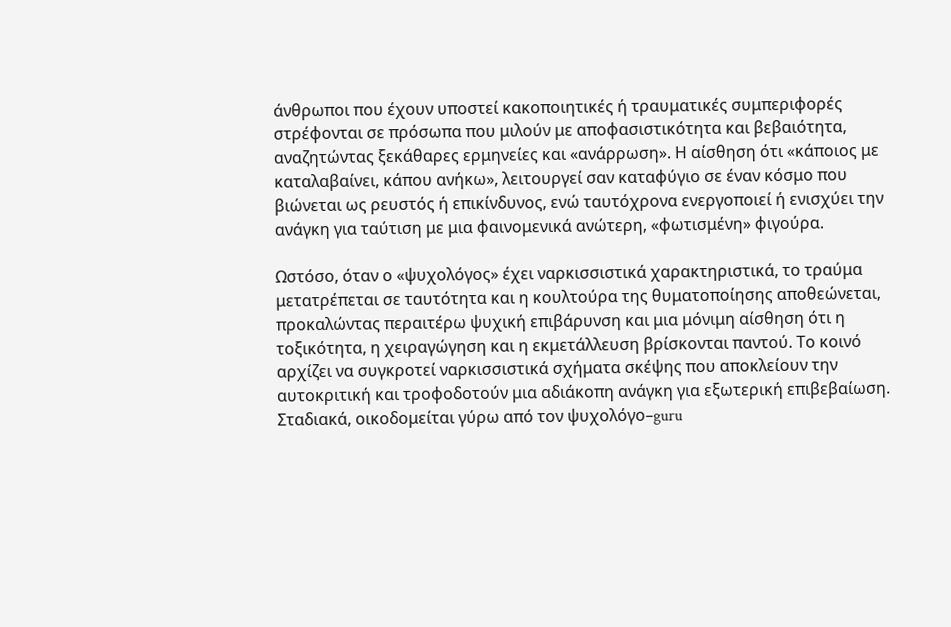άνθρωποι που έχουν υποστεί κακοποιητικές ή τραυματικές συμπεριφορές στρέφονται σε πρόσωπα που μιλούν με αποφασιστικότητα και βεβαιότητα, αναζητώντας ξεκάθαρες ερμηνείες και «ανάρρωση». Η αίσθηση ότι «κάποιος με καταλαβαίνει, κάπου ανήκω», λειτουργεί σαν καταφύγιο σε έναν κόσμο που βιώνεται ως ρευστός ή επικίνδυνος, ενώ ταυτόχρονα ενεργοποιεί ή ενισχύει την ανάγκη για ταύτιση με μια φαινομενικά ανώτερη, «φωτισμένη» φιγούρα.

Ωστόσο, όταν ο «ψυχολόγος» έχει ναρκισσιστικά χαρακτηριστικά, το τραύμα μετατρέπεται σε ταυτότητα και η κουλτούρα της θυματοποίησης αποθεώνεται, προκαλώντας περαιτέρω ψυχική επιβάρυνση και μια μόνιμη αίσθηση ότι η τοξικότητα, η χειραγώγηση και η εκμετάλλευση βρίσκονται παντού. Το κοινό αρχίζει να συγκροτεί ναρκισσιστικά σχήματα σκέψης που αποκλείουν την αυτοκριτική και τροφοδοτούν μια αδιάκοπη ανάγκη για εξωτερική επιβεβαίωση. Σταδιακά, οικοδομείται γύρω από τον ψυχολόγο–guru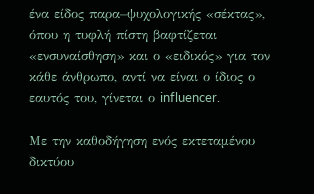ένα είδος παρα–ψυχολογικής «σέκτας», όπου η τυφλή πίστη βαφτίζεται «ενσυναίσθηση» και ο «ειδικός» για τον κάθε άνθρωπο, αντί να είναι ο ίδιος ο εαυτός του, γίνεται ο influencer.

Με την καθοδήγηση ενός εκτεταμένου δικτύου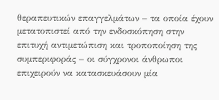θεραπευτικών επαγγελμάτων – τα οποία έχουν μετατοπιστεί από την ενδοσκόπηση στην επιτυχή αντιμετώπιση και τροποποίηση της συμπεριφοράς – οι σύγχρονοι άνθρωποι επιχειρούν να κατασκευάσουν μία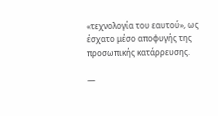«τεχνολογία του εαυτού», ως έσχατο μέσο αποφυγής της προσωπικής κατάρρευσης.

—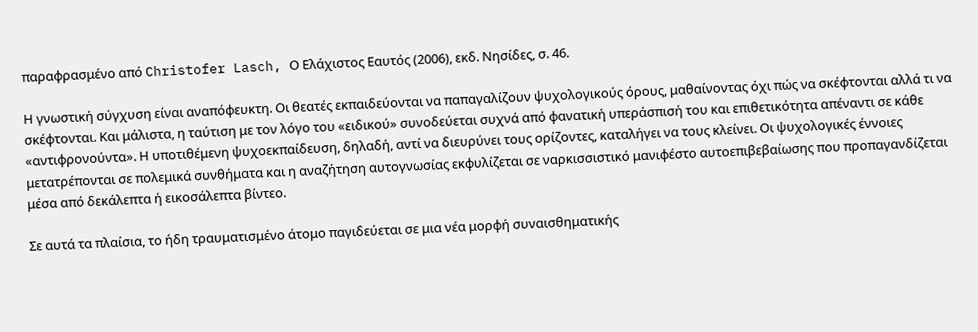παραφρασμένο από Christofer Lasch, Ο Ελάχιστος Εαυτός (2006), εκδ. Νησίδες, σ. 46.

Η γνωστική σύγχυση είναι αναπόφευκτη. Οι θεατές εκπαιδεύονται να παπαγαλίζουν ψυχολογικούς όρους, μαθαίνοντας όχι πώς να σκέφτονται αλλά τι να σκέφτονται. Και μάλιστα, η ταύτιση με τον λόγο του «ειδικού» συνοδεύεται συχνά από φανατική υπεράσπισή του και επιθετικότητα απέναντι σε κάθε «αντιφρονούντα». Η υποτιθέμενη ψυχοεκπαίδευση, δηλαδή, αντί να διευρύνει τους ορίζοντες, καταλήγει να τους κλείνει. Οι ψυχολογικές έννοιες μετατρέπονται σε πολεμικά συνθήματα και η αναζήτηση αυτογνωσίας εκφυλίζεται σε ναρκισσιστικό μανιφέστο αυτοεπιβεβαίωσης που προπαγανδίζεται μέσα από δεκάλεπτα ή εικοσάλεπτα βίντεο.

Σε αυτά τα πλαίσια, το ήδη τραυματισμένο άτομο παγιδεύεται σε μια νέα μορφή συναισθηματικής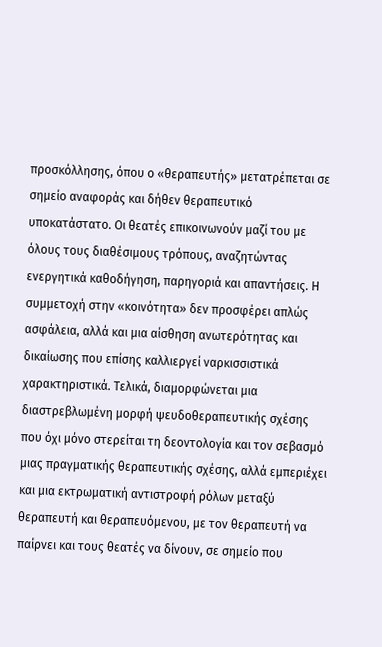προσκόλλησης, όπου ο «θεραπευτής» μετατρέπεται σε σημείο αναφοράς και δήθεν θεραπευτικό υποκατάστατο. Οι θεατές επικοινωνούν μαζί του με όλους τους διαθέσιμους τρόπους, αναζητώντας ενεργητικά καθοδήγηση, παρηγοριά και απαντήσεις. Η συμμετοχή στην «κοινότητα» δεν προσφέρει απλώς ασφάλεια, αλλά και μια αίσθηση ανωτερότητας και δικαίωσης που επίσης καλλιεργεί ναρκισσιστικά χαρακτηριστικά. Τελικά, διαμορφώνεται μια διαστρεβλωμένη μορφή ψευδοθεραπευτικής σχέσης που όχι μόνο στερείται τη δεοντολογία και τον σεβασμό μιας πραγματικής θεραπευτικής σχέσης, αλλά εμπεριέχει και μια εκτρωματική αντιστροφή ρόλων μεταξύ θεραπευτή και θεραπευόμενου, με τον θεραπευτή να παίρνει και τους θεατές να δίνουν, σε σημείο που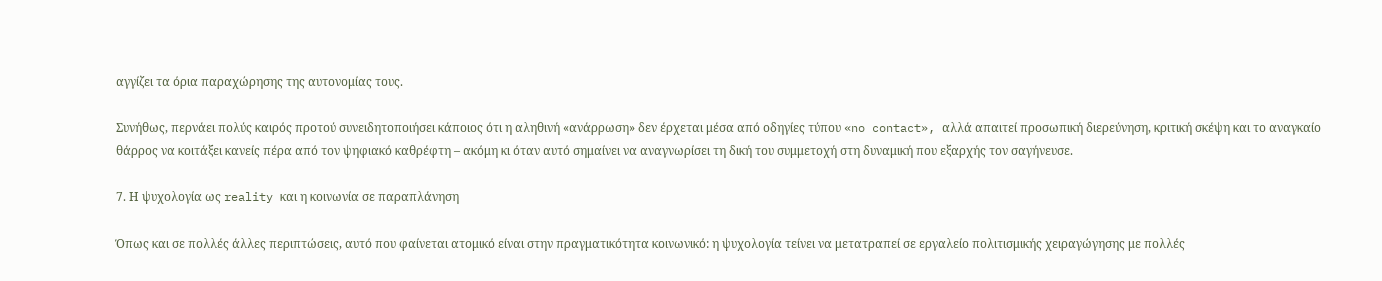αγγίζει τα όρια παραχώρησης της αυτονομίας τους.

Συνήθως, περνάει πολύς καιρός προτού συνειδητοποιήσει κάποιος ότι η αληθινή «ανάρρωση» δεν έρχεται μέσα από οδηγίες τύπου «no contact», αλλά απαιτεί προσωπική διερεύνηση, κριτική σκέψη και το αναγκαίο θάρρος να κοιτάξει κανείς πέρα από τον ψηφιακό καθρέφτη – ακόμη κι όταν αυτό σημαίνει να αναγνωρίσει τη δική του συμμετοχή στη δυναμική που εξαρχής τον σαγήνευσε.

7. Η ψυχολογία ως reality και η κοινωνία σε παραπλάνηση

Όπως και σε πολλές άλλες περιπτώσεις, αυτό που φαίνεται ατομικό είναι στην πραγματικότητα κοινωνικό: η ψυχολογία τείνει να μετατραπεί σε εργαλείο πολιτισμικής χειραγώγησης με πολλές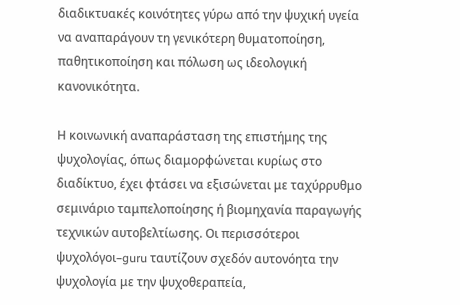διαδικτυακές κοινότητες γύρω από την ψυχική υγεία να αναπαράγουν τη γενικότερη θυματοποίηση, παθητικοποίηση και πόλωση ως ιδεολογική κανονικότητα.

Η κοινωνική αναπαράσταση της επιστήμης της ψυχολογίας, όπως διαμορφώνεται κυρίως στο διαδίκτυο, έχει φτάσει να εξισώνεται με ταχύρρυθμο σεμινάριο ταμπελοποίησης ή βιομηχανία παραγωγής τεχνικών αυτοβελτίωσης. Οι περισσότεροι ψυχολόγοι–guru ταυτίζουν σχεδόν αυτονόητα την ψυχολογία με την ψυχοθεραπεία,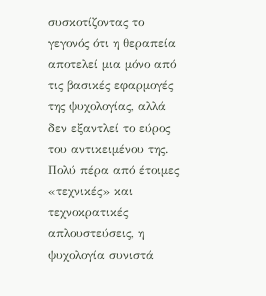συσκοτίζοντας το γεγονός ότι η θεραπεία αποτελεί μια μόνο από τις βασικές εφαρμογές της ψυχολογίας, αλλά δεν εξαντλεί το εύρος του αντικειμένου της. Πολύ πέρα από έτοιμες «τεχνικές» και τεχνοκρατικές απλουστεύσεις, η ψυχολογία συνιστά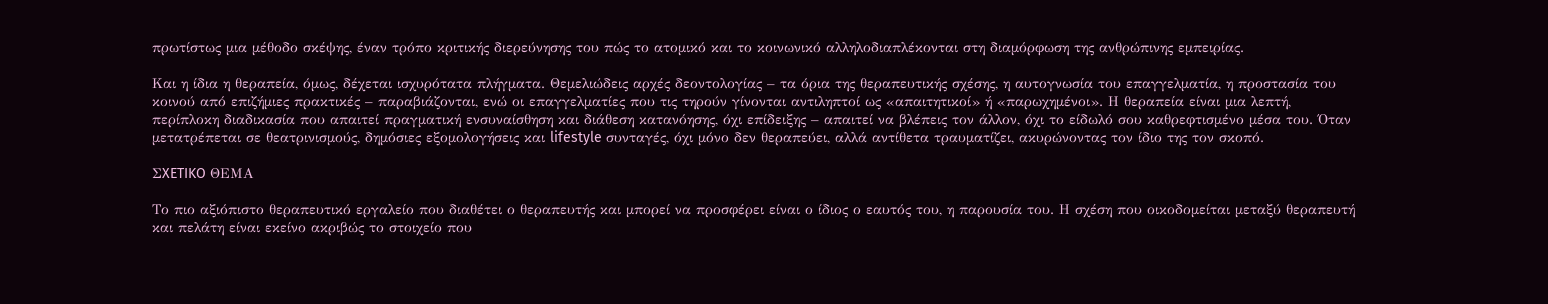πρωτίστως μια μέθοδο σκέψης, έναν τρόπο κριτικής διερεύνησης του πώς το ατομικό και το κοινωνικό αλληλοδιαπλέκονται στη διαμόρφωση της ανθρώπινης εμπειρίας.

Και η ίδια η θεραπεία, όμως, δέχεται ισχυρότατα πλήγματα. Θεμελιώδεις αρχές δεοντολογίας – τα όρια της θεραπευτικής σχέσης, η αυτογνωσία του επαγγελματία, η προστασία του κοινού από επιζήμιες πρακτικές – παραβιάζονται, ενώ οι επαγγελματίες που τις τηρούν γίνονται αντιληπτοί ως «απαιτητικοί» ή «παρωχημένοι». Η θεραπεία είναι μια λεπτή, περίπλοκη διαδικασία που απαιτεί πραγματική ενσυναίσθηση και διάθεση κατανόησης, όχι επίδειξης – απαιτεί να βλέπεις τον άλλον, όχι το είδωλό σου καθρεφτισμένο μέσα του. Όταν μετατρέπεται σε θεατρινισμούς, δημόσιες εξομολογήσεις και lifestyle συνταγές, όχι μόνο δεν θεραπεύει, αλλά αντίθετα τραυματίζει, ακυρώνοντας τον ίδιο της τον σκοπό.

ΣXETIKO ΘΕΜΑ

Το πιο αξιόπιστο θεραπευτικό εργαλείο που διαθέτει ο θεραπευτής και μπορεί να προσφέρει είναι ο ίδιος ο εαυτός του, η παρουσία του. Η σχέση που οικοδομείται μεταξύ θεραπευτή και πελάτη είναι εκείνο ακριβώς το στοιχείο που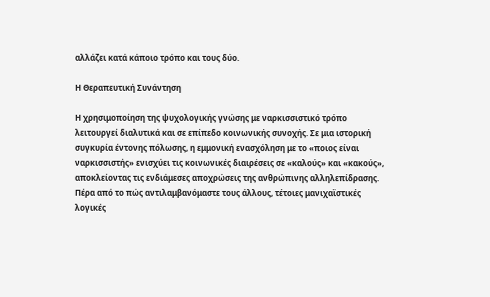αλλάζει κατά κάποιο τρόπο και τους δύο.

Η Θεραπευτική Συνάντηση

Η χρησιμοποίηση της ψυχολογικής γνώσης με ναρκισσιστικό τρόπο λειτουργεί διαλυτικά και σε επίπεδο κοινωνικής συνοχής. Σε μια ιστορική συγκυρία έντονης πόλωσης, η εμμονική ενασχόληση με το «ποιος είναι ναρκισσιστής» ενισχύει τις κοινωνικές διαιρέσεις σε «καλούς» και «κακούς», αποκλείοντας τις ενδιάμεσες αποχρώσεις της ανθρώπινης αλληλεπίδρασης. Πέρα από το πώς αντιλαμβανόμαστε τους άλλους, τέτοιες μανιχαϊστικές λογικές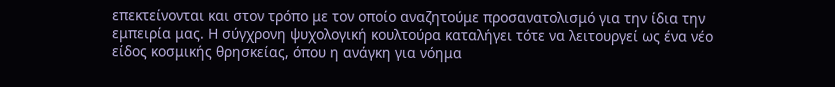επεκτείνονται και στον τρόπο με τον οποίο αναζητούμε προσανατολισμό για την ίδια την εμπειρία μας. Η σύγχρονη ψυχολογική κουλτούρα καταλήγει τότε να λειτουργεί ως ένα νέο είδος κοσμικής θρησκείας, όπου η ανάγκη για νόημα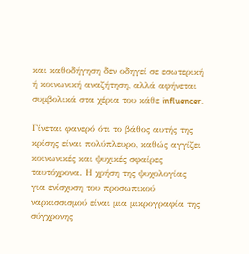και καθοδήγηση δεν οδηγεί σε εσωτερική ή κοινωνική αναζήτηση, αλλά αφήνεται συμβολικά στα χέρια του κάθε influencer.

Γίνεται φανερό ότι το βάθος αυτής της κρίσης είναι πολύπλευρο, καθώς αγγίζει κοινωνικές και ψυχικές σφαίρες ταυτόχρονα. Η χρήση της ψυχολογίας για ενίσχυση του προσωπικού ναρκισσισμού είναι μια μικρογραφία της σύγχρονης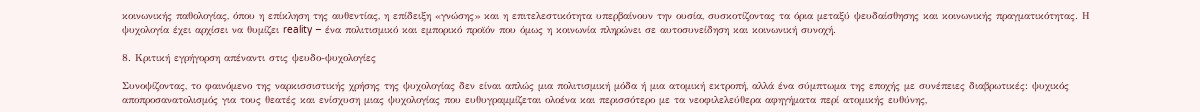κοινωνικής παθολογίας, όπου η επίκληση της αυθεντίας, η επίδειξη «γνώσης» και η επιτελεστικότητα υπερβαίνουν την ουσία, συσκοτίζοντας τα όρια μεταξύ ψευδαίσθησης και κοινωνικής πραγματικότητας. Η ψυχολογία έχει αρχίσει να θυμίζει reality – ένα πολιτισμικό και εμπορικό προϊόν που όμως η κοινωνία πληρώνει σε αυτοσυνείδηση και κοινωνική συνοχή.

8. Κριτική εγρήγορση απέναντι στις ψευδο-ψυχολογίες

Συνοψίζοντας, το φαινόμενο της ναρκισσιστικής χρήσης της ψυχολογίας δεν είναι απλώς μια πολιτισμική μόδα ή μια ατομική εκτροπή, αλλά ένα σύμπτωμα της εποχής με συνέπειες διαβρωτικές: ψυχικός αποπροσανατολισμός για τους θεατές και ενίσχυση μιας ψυχολογίας που ευθυγραμμίζεται ολοένα και περισσότερο με τα νεοφιλελεύθερα αφηγήματα περί ατομικής ευθύνης,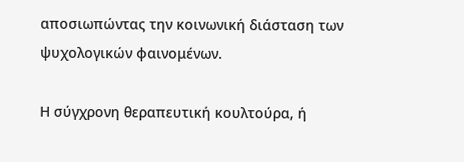αποσιωπώντας την κοινωνική διάσταση των ψυχολογικών φαινομένων.

Η σύγχρονη θεραπευτική κουλτούρα, ή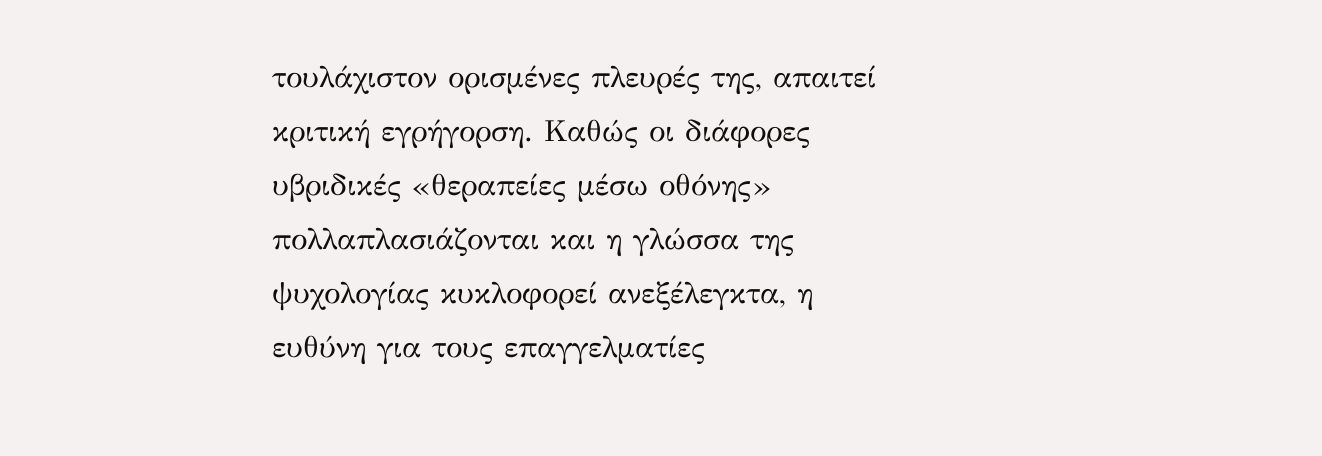τουλάχιστον ορισμένες πλευρές της, απαιτεί κριτική εγρήγορση. Καθώς οι διάφορες υβριδικές «θεραπείες μέσω οθόνης» πολλαπλασιάζονται και η γλώσσα της ψυχολογίας κυκλοφορεί ανεξέλεγκτα, η ευθύνη για τους επαγγελματίες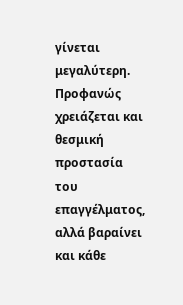γίνεται μεγαλύτερη. Προφανώς χρειάζεται και θεσμική προστασία του επαγγέλματος, αλλά βαραίνει και κάθε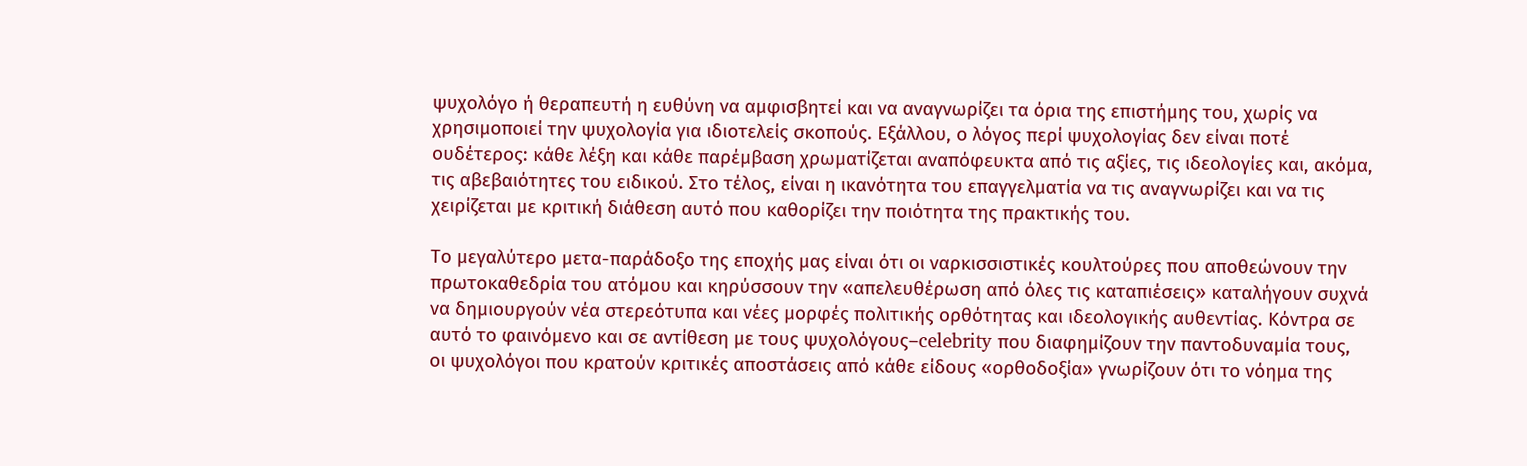ψυχολόγο ή θεραπευτή η ευθύνη να αμφισβητεί και να αναγνωρίζει τα όρια της επιστήμης του, χωρίς να χρησιμοποιεί την ψυχολογία για ιδιοτελείς σκοπούς. Εξάλλου, ο λόγος περί ψυχολογίας δεν είναι ποτέ ουδέτερος: κάθε λέξη και κάθε παρέμβαση χρωματίζεται αναπόφευκτα από τις αξίες, τις ιδεολογίες και, ακόμα, τις αβεβαιότητες του ειδικού. Στο τέλος, είναι η ικανότητα του επαγγελματία να τις αναγνωρίζει και να τις χειρίζεται με κριτική διάθεση αυτό που καθορίζει την ποιότητα της πρακτικής του.

Το μεγαλύτερο μετα-παράδοξο της εποχής μας είναι ότι οι ναρκισσιστικές κουλτούρες που αποθεώνουν την πρωτοκαθεδρία του ατόμου και κηρύσσουν την «απελευθέρωση από όλες τις καταπιέσεις» καταλήγουν συχνά να δημιουργούν νέα στερεότυπα και νέες μορφές πολιτικής ορθότητας και ιδεολογικής αυθεντίας. Κόντρα σε αυτό το φαινόμενο και σε αντίθεση με τους ψυχολόγους–celebrity που διαφημίζουν την παντοδυναμία τους, οι ψυχολόγοι που κρατούν κριτικές αποστάσεις από κάθε είδους «ορθοδοξία» γνωρίζουν ότι το νόημα της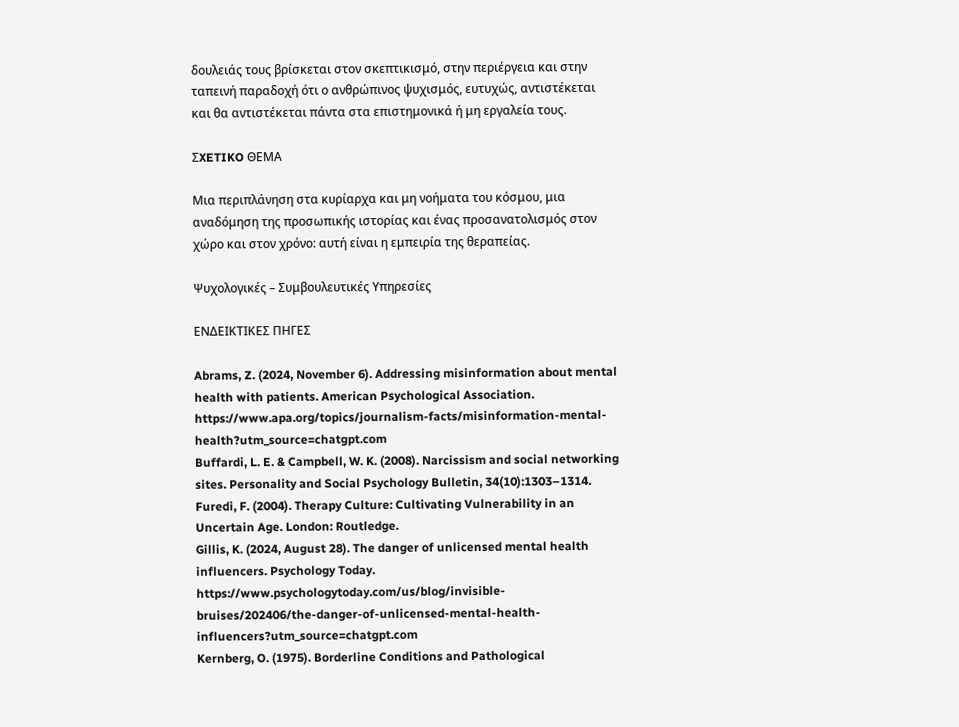δουλειάς τους βρίσκεται στον σκεπτικισμό, στην περιέργεια και στην ταπεινή παραδοχή ότι ο ανθρώπινος ψυχισμός, ευτυχώς, αντιστέκεται και θα αντιστέκεται πάντα στα επιστημονικά ή μη εργαλεία τους.

ΣXETIKO ΘΕΜΑ

Μια περιπλάνηση στα κυρίαρχα και μη νοήματα του κόσμου, μια αναδόμηση της προσωπικής ιστορίας και ένας προσανατολισμός στον χώρο και στον χρόνο: αυτή είναι η εμπειρία της θεραπείας.

Ψυχολογικές – Συμβουλευτικές Υπηρεσίες

ΕΝΔΕΙΚΤΙΚΕΣ ΠΗΓΕΣ

Abrams, Z. (2024, November 6). Addressing misinformation about mental health with patients. American Psychological Association. https://www.apa.org/topics/journalism-facts/misinformation-mental-health?utm_source=chatgpt.com
Buffardi, L. E. & Campbell, W. K. (2008). Narcissism and social networking sites. Personality and Social Psychology Bulletin, 34(10):1303–1314.
Furedi, F. (2004). Therapy Culture: Cultivating Vulnerability in an Uncertain Age. London: Routledge.
Gillis, K. (2024, August 28). The danger of unlicensed mental health influencers. Psychology Today. https://www.psychologytoday.com/us/blog/invisible-bruises/202406/the-danger-of-unlicensed-mental-health-influencers?utm_source=chatgpt.com
Kernberg, O. (1975). Borderline Conditions and Pathological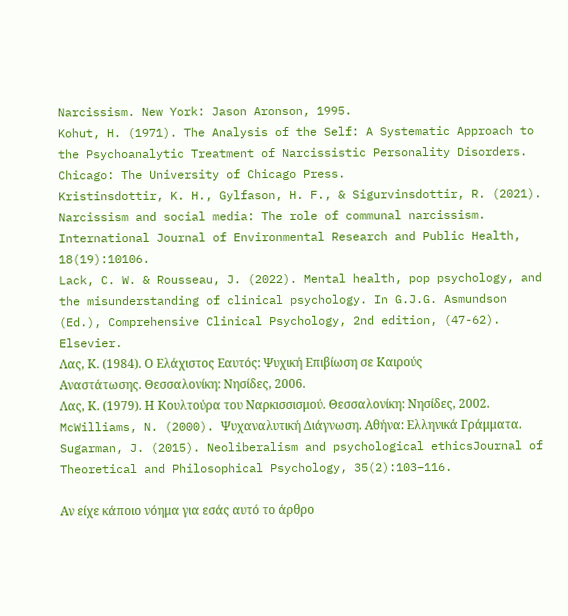Narcissism. New York: Jason Aronson, 1995.
Kohut, H. (1971). The Analysis of the Self: A Systematic Approach to the Psychoanalytic Treatment of Narcissistic Personality Disorders. Chicago: The University of Chicago Press.
Kristinsdottir, K. H., Gylfason, H. F., & Sigurvinsdottir, R. (2021). Narcissism and social media: The role of communal narcissism. International Journal of Environmental Research and Public Health, 18(19):10106.
Lack, C. W. & Rousseau, J. (2022). Mental health, pop psychology, and the misunderstanding of clinical psychology. In G.J.G. Asmundson (Ed.), Comprehensive Clinical Psychology, 2nd edition, (47-62). Elsevier.
Λας, Κ. (1984). Ο Ελάχιστος Εαυτός: Ψυχική Επιβίωση σε Καιρούς Αναστάτωσης. Θεσσαλονίκη: Νησίδες, 2006.
Λας, Κ. (1979). Η Κουλτούρα του Ναρκισσισμού. Θεσσαλονίκη: Νησίδες, 2002.
McWilliams, N. (2000). Ψυχαναλυτική Διάγνωση. Αθήνα: Ελληνικά Γράμματα.
Sugarman, J. (2015). Neoliberalism and psychological ethicsJournal of Theoretical and Philosophical Psychology, 35(2):103–116.

Αν είχε κάποιο νόημα για εσάς αυτό το άρθρο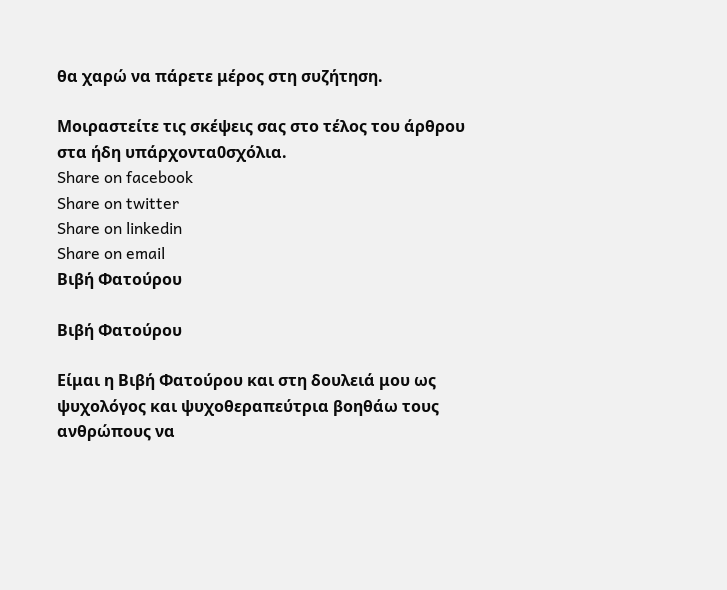θα χαρώ να πάρετε μέρος στη συζήτηση.

Μοιραστείτε τις σκέψεις σας στο τέλος του άρθρου στα ήδη υπάρχοντα0σχόλια.
Share on facebook
Share on twitter
Share on linkedin
Share on email
Βιβή Φατούρου

Βιβή Φατούρου

Είμαι η Βιβή Φατούρου και στη δουλειά μου ως ψυχολόγος και ψυχοθεραπεύτρια βοηθάω τους ανθρώπους να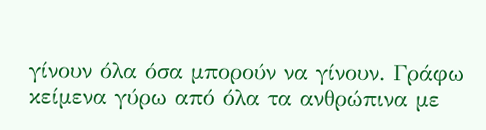γίνουν όλα όσα μπορούν να γίνουν. Γράφω κείμενα γύρω από όλα τα ανθρώπινα με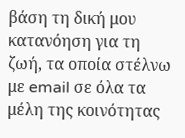βάση τη δική μου κατανόηση για τη ζωή, τα οποία στέλνω με email σε όλα τα μέλη της κοινότητας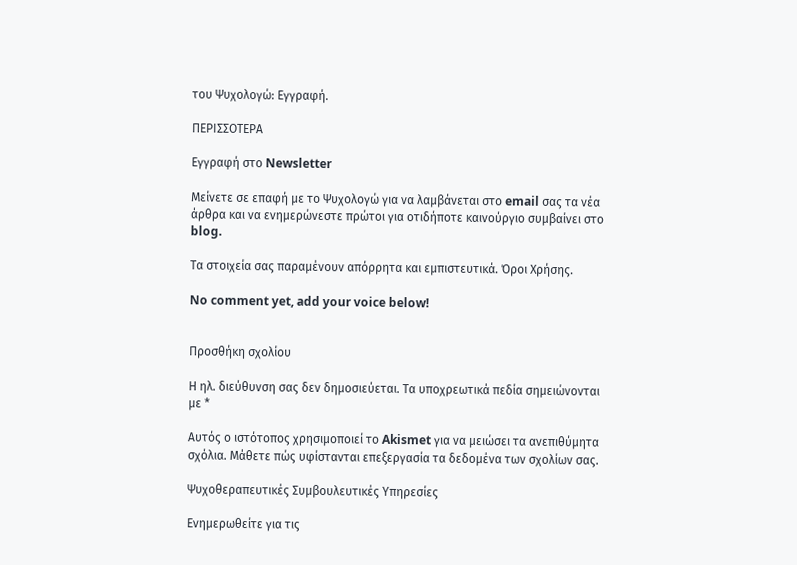του Ψυχολογώ: Εγγραφή.

ΠΕΡΙΣΣΟΤΕΡΑ

Εγγραφή στο Newsletter

Μείνετε σε επαφή με το Ψυχολογώ για να λαμβάνεται στο email σας τα νέα άρθρα και να ενημερώνεστε πρώτοι για οτιδήποτε καινούργιο συμβαίνει στο blog.

Τα στοιχεία σας παραμένουν απόρρητα και εμπιστευτικά. Όροι Χρήσης.

No comment yet, add your voice below!


Προσθήκη σχολίου

Η ηλ. διεύθυνση σας δεν δημοσιεύεται. Τα υποχρεωτικά πεδία σημειώνονται με *

Αυτός ο ιστότοπος χρησιμοποιεί το Akismet για να μειώσει τα ανεπιθύμητα σχόλια. Μάθετε πώς υφίστανται επεξεργασία τα δεδομένα των σχολίων σας.

Ψυχοθεραπευτικές Συμβουλευτικές Υπηρεσίες

Ενημερωθείτε για τις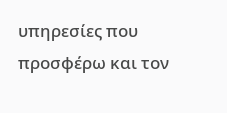υπηρεσίες που προσφέρω και τον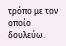τρόπο με τον οποίο δουλεύω.